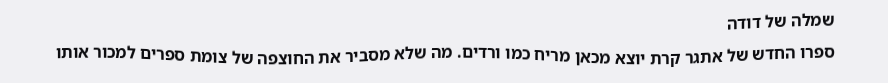שמלה של דודה
ספרו החדש של אתגר קרת יוצא מכאן מריח כמו ורדים. מה שלא מסביר את החוצפה של צומת ספרים למכור אותו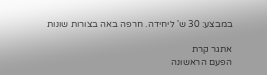במבצע: 30 ש' ליחידה. חרפה באה בצורות שונות

אתגר קרת
הפעם הראשונה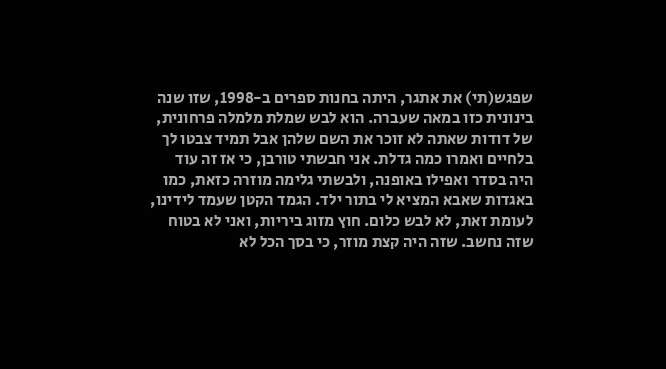שפגש(תי) את אתגר, היתה בחנות ספרים ב-1998, שזו שנה בינונית כזו במאה שעברה. הוא לבש שמלת מלמלה פרחונית, של דודות שאתה לא זוכר את השם שלהן אבל תמיד צבטו לך בלחיים ואמרו כמה גדלת. אני חבשתי טורבן, כי אז זה עוד היה בסדר ואפילו באופנה, ולבשתי גלימה מוזרה כזאת, כמו באגדות שאבא המציא לי בתור ילד. הגמד הקטן שעמד לידינו, לעומת זאת, לא לבש כלום. חוץ מזוג ביריות, ואני לא בטוח שזה נחשב. שזה היה קצת מוזר, כי בסך הכל לא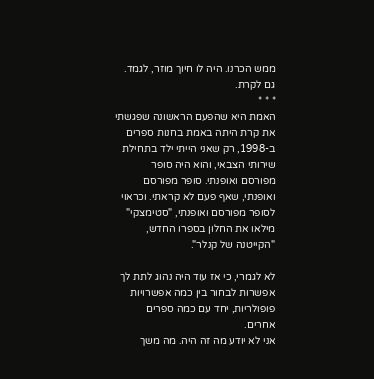ממש הכרנו. היה לו חיוך מוזר, לגמד. גם לקרת.
* * *
האמת היא שהפעם הראשונה שפגשתי את קרת היתה באמת בחנות ספרים ב-1998, רק שאני הייתי ילד בתחילת שירותי הצבאי, והוא היה סופר מפורסם ואופנתי. סופר מפורסם ואופנתי, שאף פעם לא קראתי. וכראוי לסופר מפורסם ואופנתי, "סטימצקי" מילאו את החלון בספרו החדש, "הקייטנה של קנלר".

לא לגמרי, כי אז עוד היה נהוג לתת לך אפשרות לבחור בין כמה אפשרויות פופולריות, יחד עם כמה ספרים אחרים.
אני לא יודע מה זה היה. מה משך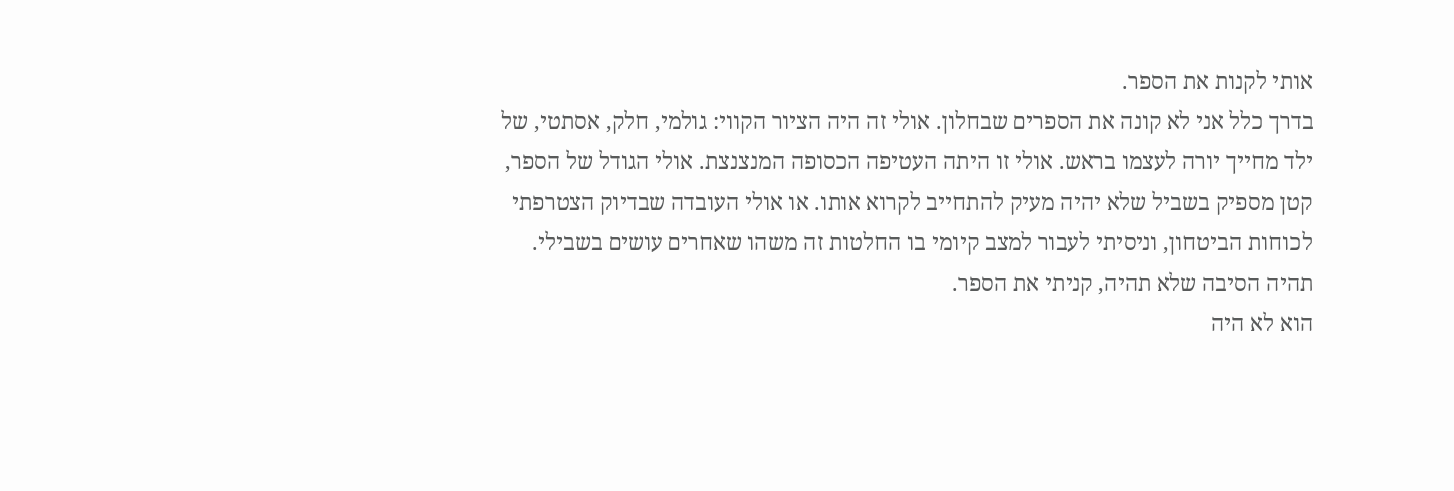אותי לקנות את הספר.
בדרך כלל אני לא קונה את הספרים שבחלון. אולי זה היה הציור הקווי: גולמי, חלק, אסתטי, של ילד מחייך יורה לעצמו בראש. אולי זו היתה העטיפה הכסופה המנצנצת. אולי הגודל של הספר, קטן מספיק בשביל שלא יהיה מעיק להתחייב לקרוא אותו. או אולי העובדה שבדיוק הצטרפתי לכוחות הביטחון, וניסיתי לעבור למצב קיומי בו החלטות זה משהו שאחרים עושים בשבילי.
תהיה הסיבה שלא תהיה, קניתי את הספר.
הוא לא היה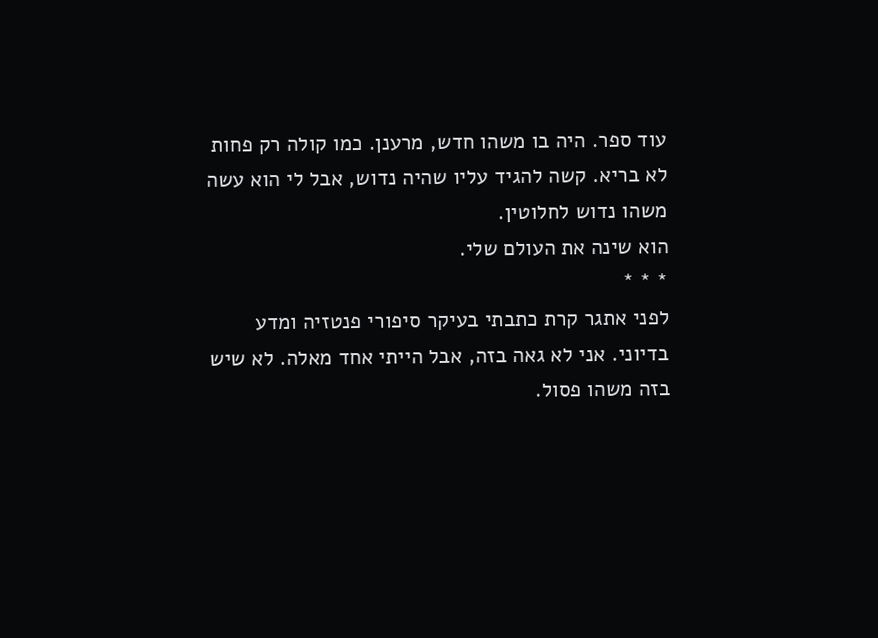עוד ספר. היה בו משהו חדש, מרענן. כמו קולה רק פחות לא בריא. קשה להגיד עליו שהיה נדוש, אבל לי הוא עשה משהו נדוש לחלוטין.
הוא שינה את העולם שלי.
* * *
לפני אתגר קרת כתבתי בעיקר סיפורי פנטזיה ומדע בדיוני. אני לא גאה בזה, אבל הייתי אחד מאלה. לא שיש בזה משהו פסול.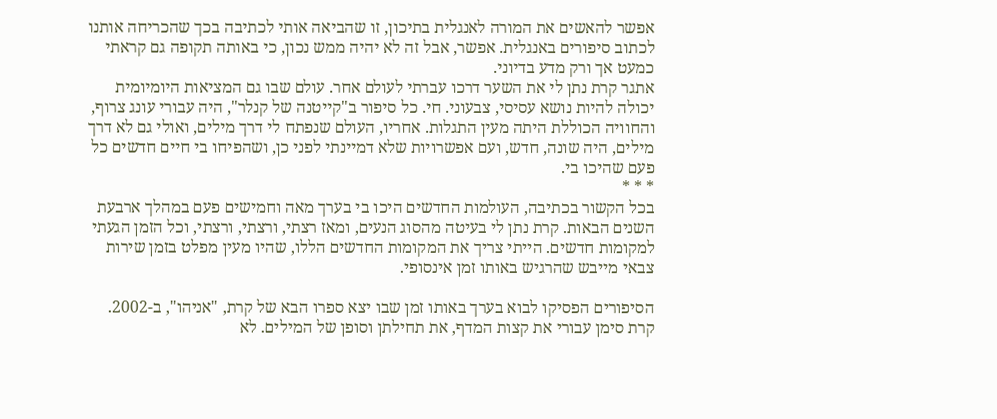אפשר להאשים את המורה לאנגלית בתיכון, זו שהביאה אותי לכתיבה בכך שהכריחה אותנו לכתוב סיפורים באנגלית. אפשר, אבל זה לא יהיה ממש נכון, כי באותה תקופה גם קראתי כמעט אך ורק מדע בדיוני.
אתגר קרת נתן לי את השער דרכו עברתי לעולם אחר. עולם שבו גם המציאות היומיומית יכולה להיות נושא עסיסי, צבעוני. חי. כל סיפור ב"קייטנה של קנלר", היה עבורי עונג צרוף, והחוויה הכוללת היתה מעין התגלות. אחריו, העולם שנפתח לי דרך מילים, ואולי גם לא דרך מילים, היה שונה, חדש, ועם אפשרויות שלא דמיינתי לפני כן, ושהפיחו בי חיים חדשים כל פעם שהיכו בי.
* * *
בכל הקשור בכתיבה, העולמות החדשים היכו בי בערך מאה וחמישים פעם במהלך ארבעת השנים הבאות. קרת נתן לי בעיטה מהסוג הנעים, ומאז רצתי, ורצתי, ורצתי, וכל הזמן הגעתי למקומות חדשים. הייתי צריך את המקומות החדשים הללו, שהיו מעין מפלט בזמן שירות צבאי מייבש שהרגיש באותו זמן אינסופי.

הסיפורים הפסיקו לבוא בערך באותו זמן שבו יצא ספרו הבא של קרת, "אניהו", ב-2002. קרת סימן עבורי את קצות המדף, את תחילתן וסופן של המילים. לא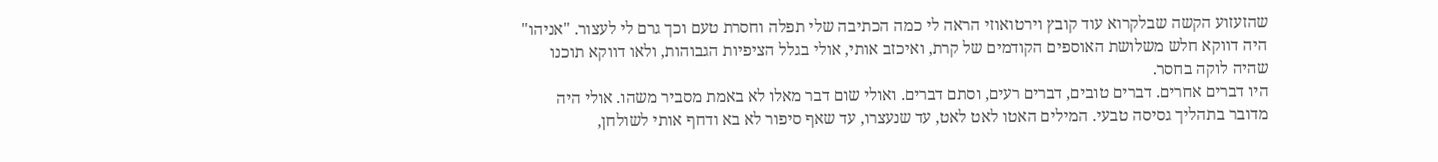שהזעזוע הקשה שבלקרוא עוד קובץ וירטואוזי הראה לי כמה הכתיבה שלי תפלה וחסרת טעם וכך גרם לי לעצור. "אניהו" היה דווקא חלש משלושת האוספים הקודמים של קרת, ואיכזב אותי, אולי בגלל הציפיות הגבוהות, ולאו דווקא תוכנו שהיה לוקה בחסר.
היו דברים אחרים. דברים טובים, דברים רעים, וסתם דברים. ואולי שום דבר מאלו לא באמת מסביר משהו. אולי היה מדובר בתהליך גסיסה טבעי. המילים האטו לאט לאט, עד שנעצרו, עד שאף סיפור לא בא ודחף אותי לשולחן,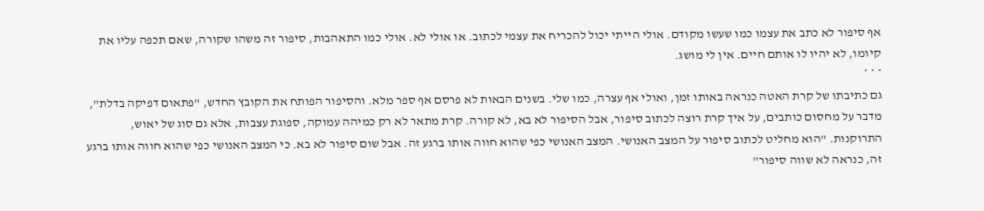אף סיפור לא כתב את עצמו כמו שעשו מקודם. אולי הייתי יכול להכריח את עצמי לכתוב. או אולי לא. אולי כמו התאהבות, סיפור זה משהו שקורה, שאם תכפה עליו את קיומו, לא יהיו לו אותם חיים. אין לי מושג.
* * *
גם כתיבתו של קרת האטה כנראה באותו זמן, ואולי אף עצרה, כמו שלי. בשנים הבאות לא פרסם אף ספר מלא. והסיפור הפותח את הקובץ החדש, "פתאום דפיקה בדלת", מדבר על מחסום כותבים, על איך קרת רוצה לכתוב סיפור, אבל הסיפור לא בא, לא קורה. קרת מתאר לא רק כמיהה עמוקה, ספוגת עצבות, אלא גם סוג של יאוש, התרוקנות. "הוא מחליט לכתוב סיפור על המצב האנושי. המצב האנושי כפי שהוא חווה אותו ברגע זה. אבל שום סיפור לא בא. כי המצב האנושי כפי שהוא חווה אותו ברגע זה, כנראה לא שווה סיפור"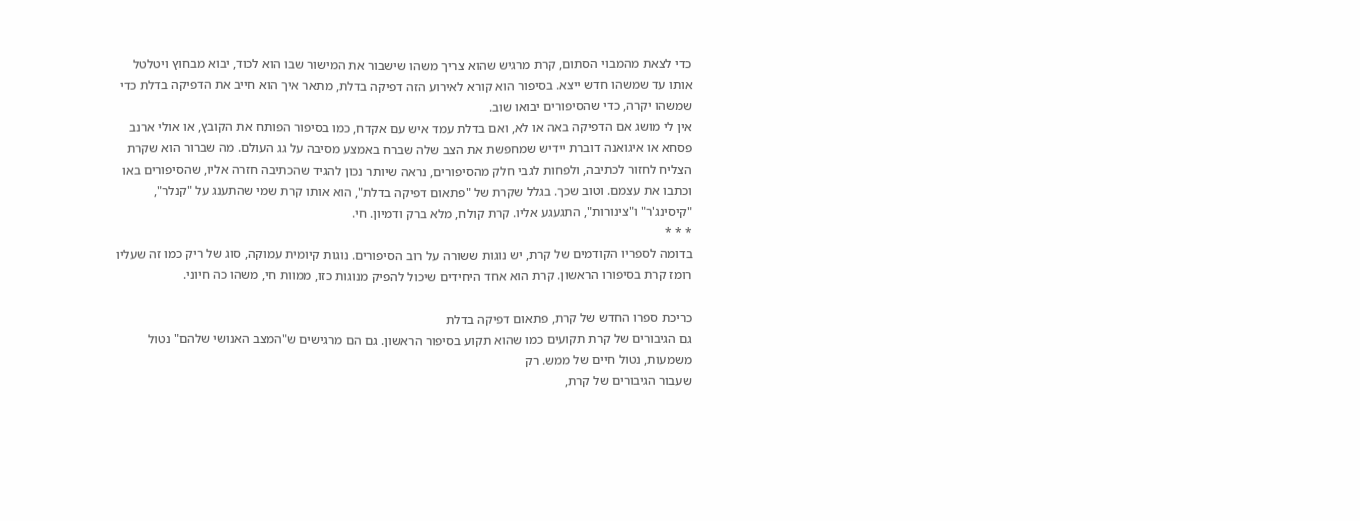כדי לצאת מהמבוי הסתום, קרת מרגיש שהוא צריך משהו שישבור את המישור שבו הוא לכוד, יבוא מבחוץ ויטלטל אותו עד שמשהו חדש ייצא. בסיפור הוא קורא לאירוע הזה דפיקה בדלת, מתאר איך הוא חייב את הדפיקה בדלת כדי שמשהו יקרה, כדי שהסיפורים יבואו שוב.
אין לי מושג אם הדפיקה באה או לא, ואם בדלת עמד איש עם אקדח, כמו בסיפור הפותח את הקובץ, או אולי ארנב פסחא או איגואנה דוברת יידיש שמחפשת את הצב שלה שברח באמצע מסיבה על גג העולם. מה שברור הוא שקרת הצליח לחזור לכתיבה, ולפחות לגבי חלק מהסיפורים, נראה שיותר נכון להגיד שהכתיבה חזרה אליו, שהסיפורים באו וכתבו את עצמם. וטוב שכך. בגלל שקרת של "פתאום דפיקה בדלת", הוא אותו קרת שמי שהתענג על "קנלר", "קיסינג'ר" ו"צינורות", התגעגע אליו. קרת קולח, מלא ברק ודמיון. חי.
* * *
בדומה לספריו הקודמים של קרת, יש נוגות ששורה על רוב הסיפורים. נוגות קיומית עמוקה, סוג של ריק כמו זה שעליו רומז קרת בסיפורו הראשון. קרת הוא אחד היחידים שיכול להפיק מנוגות כזו, ממוות חי, משהו כה חיוני.

כריכת ספרו החדש של קרת, פתאום דפיקה בדלת
גם הגיבורים של קרת תקועים כמו שהוא תקוע בסיפור הראשון. גם הם מרגישים ש"המצב האנושי שלהם" נטול משמעות, נטול חיים של ממש. רק
שעבור הגיבורים של קרת,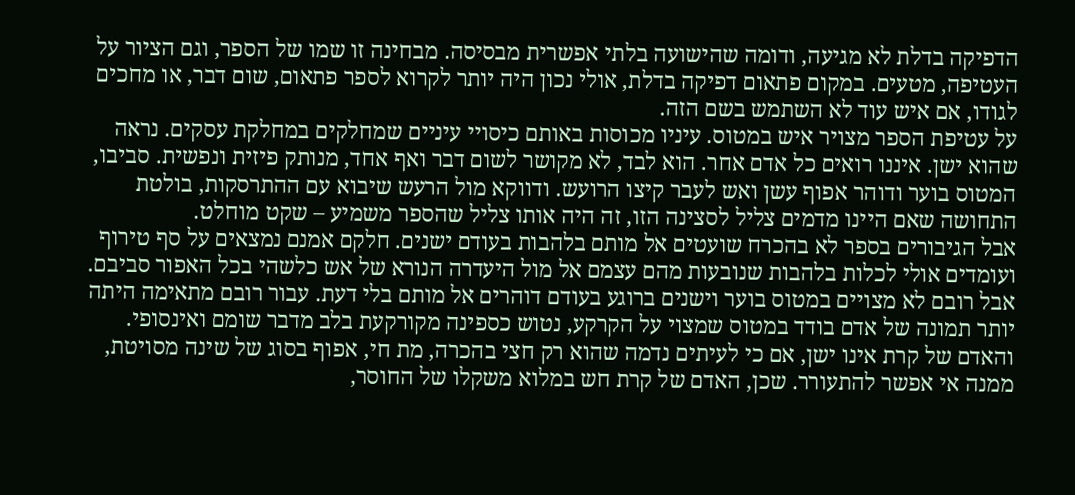הדפיקה בדלת לא מגיעה, ודומה שהישועה בלתי אפשרית מבסיסה. מבחינה זו שמו של הספר, וגם הציור על העטיפה, מטעים. במקום פתאום דפיקה בדלת, אולי נכון היה יותר לקרוא לספר פתאום, שום דבר, או מחכים לגודו, אם איש עוד לא השתמש בשם הזה.
על עטיפת הספר מצויר איש במטוס. עיניו מכוסות באותם כיסויי עיניים שמחלקים במחלקת עסקים. נראה שהוא ישן. איננו רואים כל אדם אחר. הוא לבד, לא מקושר לשום דבר ואף אחד, מנותק פיזית ונפשית. סביבו, המטוס בוער ודוהר אפוף עשן ואש לעבר קיצו הרועש. ודווקא מול הרעש שיבוא עם ההתרסקות, בולטת התחושה שאם היינו מדמים צליל לסצינה הזו, זה היה אותו צליל שהספר משמיע – שקט מוחלט.
אבל הגיבורים בספר לא בהכרח שועטים אל מותם בלהבות בעודם ישנים. חלקם אמנם נמצאים על סף טירוף ועומדים אולי לכלות בלהבות שנובעות מהם עצמם אל מול היעדרה הנורא של אש כלשהי בכל האפור סביבם. אבל רובם לא מצויים במטוס בוער וישנים ברוגע בעודם דוהרים אל מותם בלי דעת. עבור רובם מתאימה היתה יותר תמונה של אדם בודד במטוס שמצוי על הקרקע, נטוש כספינה מקורקעת בלב מדבר שומם ואינסופי. והאדם של קרת אינו ישן, אם כי לעיתים נדמה שהוא רק חצי בהכרה, מת חי, אפוף בסוג של שינה מסויטת, ממנה אי אפשר להתעורר. שכן, האדם של קרת חש במלוא משקלו של החוסר,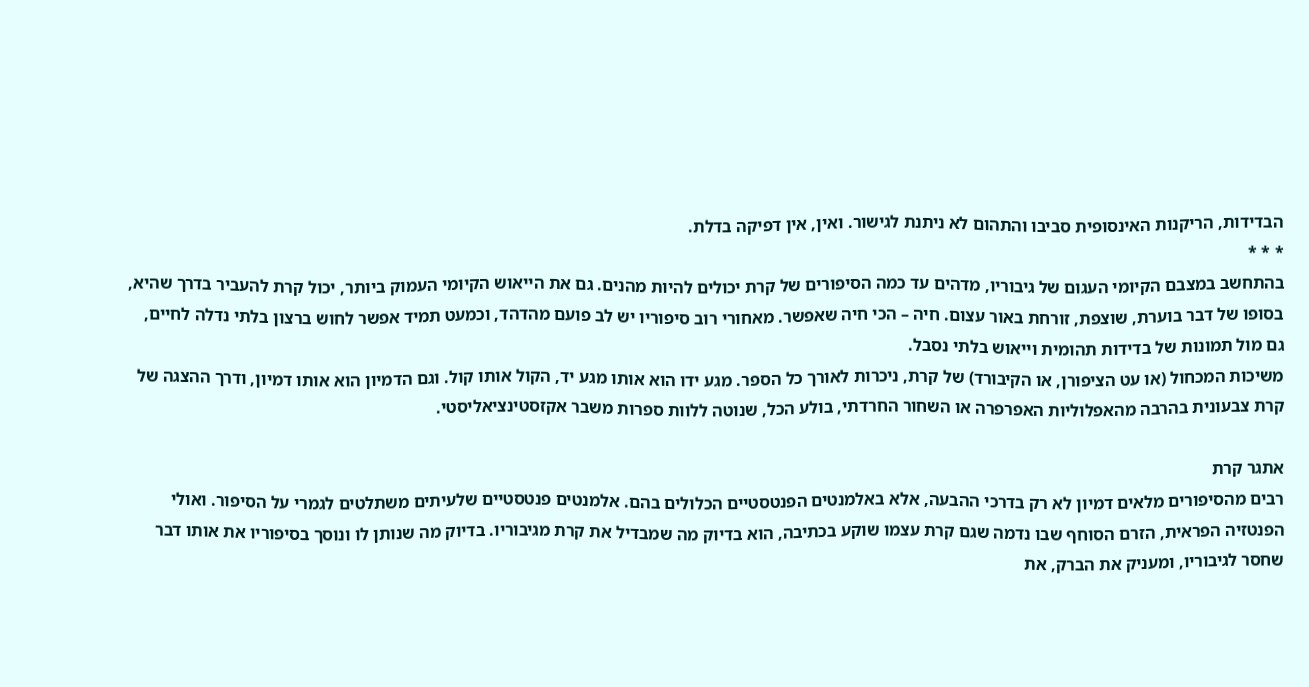הבדידות, הריקנות האינסופית סביבו והתהום לא ניתנת לגישור. ואין, אין דפיקה בדלת.
* * *
בהתחשב במצבם הקיומי העגום של גיבוריו, מדהים עד כמה הסיפורים של קרת יכולים להיות מהנים. גם את הייאוש הקיומי העמוק ביותר, יכול קרת להעביר בדרך שהיא, בסופו של דבר בוערת, שוצפת, זורחת באור עצום. חיה – הכי חיה שאפשר. מאחורי רוב סיפוריו יש לב פועם מהדהד, וכמעט תמיד אפשר לחוש ברצון בלתי נדלה לחיים, גם מול תמונות של בדידות תהומית וייאוש בלתי נסבל.
משיכות המכחול (או עט הציפורן, או הקיבורד) של קרת, ניכרות לאורך כל הספר. מגע ידו הוא אותו מגע יד, הקול אותו קול. וגם הדמיון הוא אותו דמיון, ודרך ההצגה של קרת צבעונית בהרבה מהאפלוליות האפרפרה או השחור החרדתי, בולע הכל, שנוטה ללוות ספרות משבר אקזסטינציאליסטי.

אתגר קרת
רבים מהסיפורים מלאים דמיון לא רק בדרכי ההבעה, אלא באלמנטים הפנטסטיים הכלולים בהם. אלמנטים פנטסטיים שלעיתים משתלטים לגמרי על הסיפור. ואולי הפנטזיה הפראית, הזרם הסוחף שבו נדמה שגם קרת עצמו שוקע בכתיבה, הוא בדיוק מה שמבדיל את קרת מגיבוריו. בדיוק מה שנותן לו ונוסך בסיפוריו את אותו דבר שחסר לגיבוריו, ומעניק את הברק, את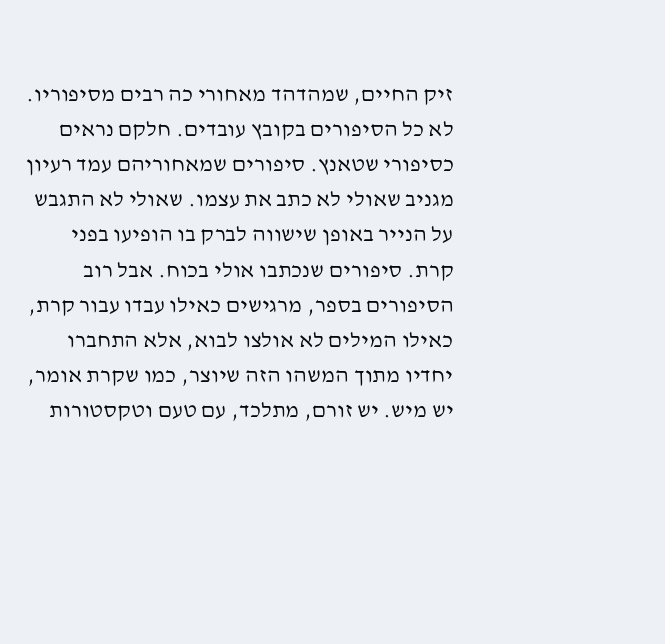זיק החיים, שמהדהד מאחורי כה רבים מסיפוריו.
לא כל הסיפורים בקובץ עובדים. חלקם נראים כסיפורי שטאנץ. סיפורים שמאחוריהם עמד רעיון מגניב שאולי לא כתב את עצמו. שאולי לא התגבש על הנייר באופן שישווה לברק בו הופיעו בפני קרת. סיפורים שנכתבו אולי בכוח. אבל רוב הסיפורים בספר, מרגישים כאילו עבדו עבור קרת, כאילו המילים לא אולצו לבוא, אלא התחברו יחדיו מתוך המשהו הזה שיוצר, כמו שקרת אומר, יש מיש. יש זורם, מתלכד, עם טעם וטקסטורות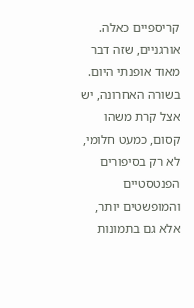קריספיים כאלה. אורגניים, שזה דבר מאוד אופנתי היום.
בשורה האחרונה, יש אצל קרת משהו קסום, כמעט חלומי, לא רק בסיפורים הפנטסטיים והמופשטים יותר, אלא גם בתמונות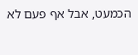הכמעט, אבל אף פעם לא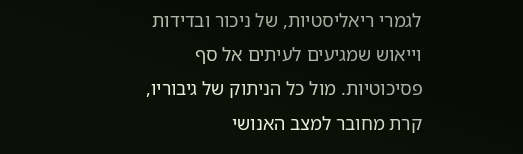לגמרי ריאליסטיות, של ניכור ובדידות וייאוש שמגיעים לעיתים אל סף פסיכוטיות. מול כל הניתוק של גיבוריו, קרת מחובר למצב האנושי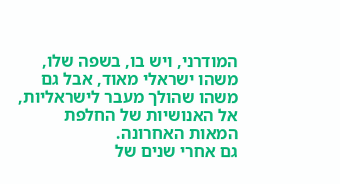המודרני, ויש בו, בשפה שלו, משהו ישראלי מאוד, אבל גם משהו שהולך מעבר לישראליות, אל האנושיות של החלפת המאות האחרונה.
גם אחרי שנים של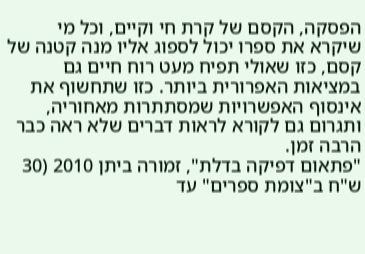הפסקה, הקסם של קרת חי וקיים, וכל מי שיקרא את ספרו יכול לספוג אליו מנה קטנה של קסם, כזו שאולי תפיח מעט רוח חיים גם במציאות האפרורית ביותר. כזו שתחשוף את אינסוף האפשרויות שמסתתרות מאחוריה, ותגרום גם לקורא לראות דברים שלא ראה כבר הרבה זמן.
"פתאום דפיקה בדלת", זמורה ביתן 2010 (30 ש"ח ב"צומת ספרים" עד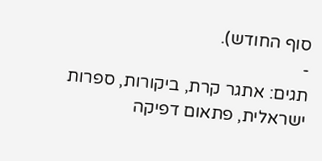סוף החודש).
-
תגים: אתגר קרת, ביקורות, ספרות ישראלית, פתאום דפיקה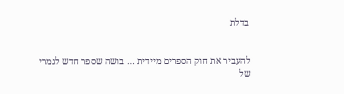בדלת


להעביר את חוק הספרים מיידית … בושה שספר חדש לגמרי של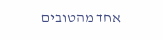אחד מהטובים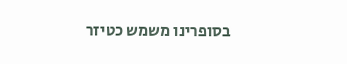בסופרינו משמש כטיזר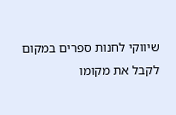שיווקי לחנות ספרים במקום לקבל את מקומו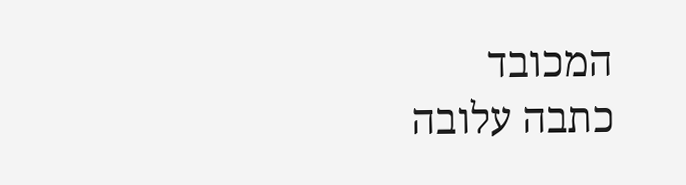המכובד
כתבה עלובה